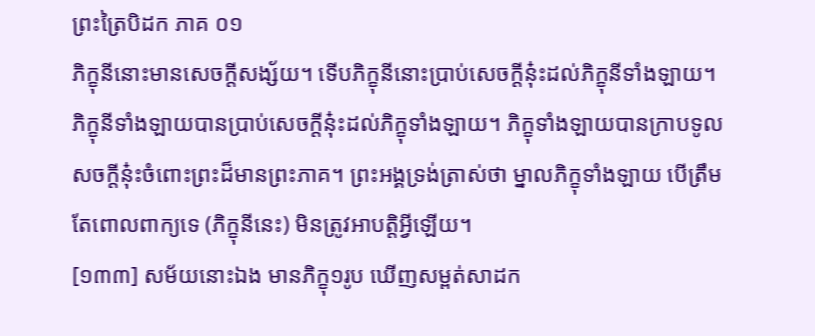ព្រះត្រៃបិដក ភាគ ០១
ភិក្ខុនីនោះមានសេចក្តីសង្ស័យ។ ទើបភិក្ខុនីនោះប្រាប់សេចក្តីនុ៎ះដល់ភិក្ខុនីទាំងឡាយ។ ភិក្ខុនីទាំងឡាយបានប្រាប់សេចក្តីនុ៎ះដល់ភិក្ខុទាំងឡាយ។ ភិក្ខុទាំងឡាយបានក្រាបទូលសចក្តីនុ៎ះចំពោះព្រះដ៏មានព្រះភាគ។ ព្រះអង្គទ្រង់ត្រាស់ថា ម្នាលភិក្ខុទាំងឡាយ បើត្រឹមតែពោលពាក្យទេ (ភិក្ខុនីនេះ) មិនត្រូវអាបត្តិអ្វីឡើយ។
[១៣៣] សម័យនោះឯង មានភិក្ខុ១រូប ឃើញសម្ពត់សាដក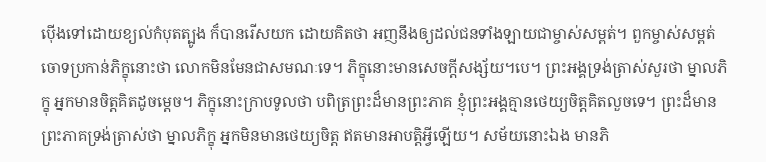ប៉ើងទៅដោយខ្យល់កំបុតត្បូង ក៏បានរើសយក ដោយគិតថា អញនឹងឲ្យដល់ជនទាំងឡាយជាម្ចាស់សម្ពត់។ ពួកម្ចាស់សម្ពត់ចោទប្រកាន់ភិក្ខុនោះថា លោកមិនមែនជាសមណៈទេ។ ភិក្ខុនោះមានសេចក្តីសង្ស័យ។បេ។ ព្រះអង្គទ្រង់ត្រាស់សួរថា ម្នាលភិក្ខុ អ្នកមានចិត្តគិតដូចម្តេច។ ភិក្ខុនោះក្រាបទូលថា បពិត្រព្រះដ៏មានព្រះភាគ ខ្ញុំព្រះអង្គគ្មានថេយ្យចិត្តគិតលួចទេ។ ព្រះដ៏មានព្រះភាគទ្រង់ត្រាស់ថា ម្នាលភិក្ខុ អ្នកមិនមានថេយ្យចិត្ត ឥតមានអាបត្តិអ្វីឡើយ។ សម័យនោះឯង មានភិ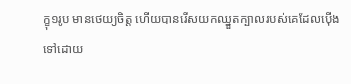ក្ខុ១រូប មានថេយ្យចិត្ត ហើយបានរើសយកឈ្នួតក្បាលរបស់គេដែលប៉ើងទៅដោយ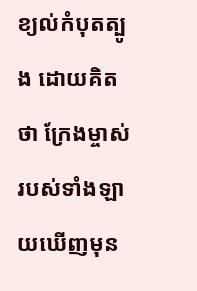ខ្យល់កំបុតត្បូង ដោយគិតថា ក្រែងម្ចាស់របស់ទាំងឡាយឃើញមុន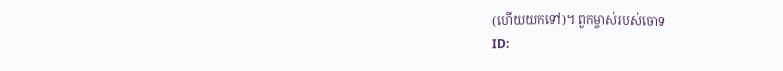(ហើយយកទៅ)។ ពួកម្ចាស់របស់ចោទ
ID: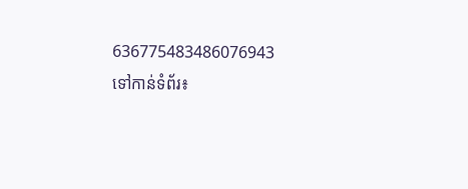636775483486076943
ទៅកាន់ទំព័រ៖